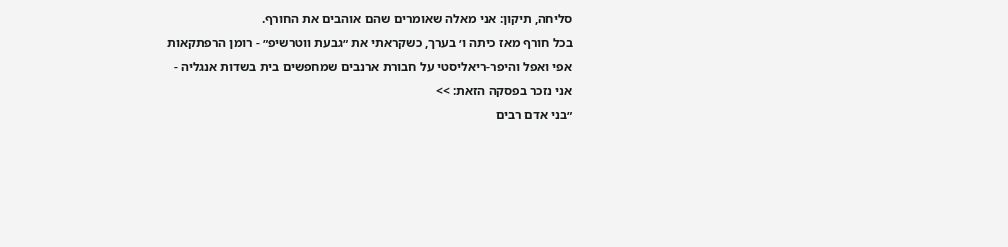סליחה, תיקון: אני מאלה שאומרים שהם אוהבים את החורף.
בכל חורף מאז כיתה ו׳ בערך, כשקראתי את ״גבעת ווטרשיפ״ - רומן הרפתקאות אפי ואפל והיפר-ריאליסטי על חבורת ארנבים שמחפשים בית בשדות אנגליה - אני נזכר בפסקה הזאת: >>
״בני אדם רבים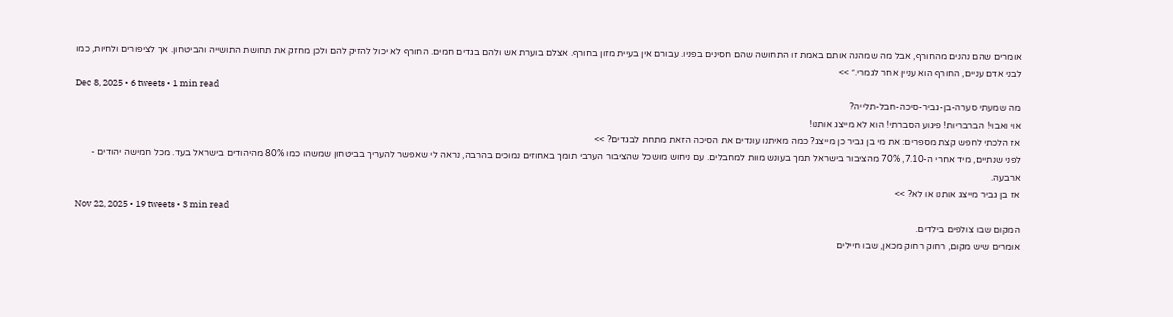אומרים שהם נהנים מהחורף, אבל מה שמהנה אותם באמת זו התחושה שהם חסינים בפניו. עבורם אין בעיית מזון בחורף. אצלם בוערת אש ולהם בגדים חמים. החורף לא יכול להזיק להם ולכן מחזק את תחושת התושייה והביטחון. אך לציפורים ולחיות, כמו לבני אדם עניים, החורף הוא עניין אחר לגמרי.״ >>
Dec 8, 2025 • 6 tweets • 1 min read
מה שמעתי סערה-בן-גביר-סיכה-חבל-תלייה?
אוי ואבוי! הברבריות! פיגוע הסברתי! הוא לא מייצג אותנו!
אז הלכתי לחפש קצת מספרים: את מי בן גביר כן מייצג? כמה מאיתנו עונדים את הסיכה הזאת מתחת לבגדים? >>
לפני שנתיים, מיד אחרי ה-7.10, 70% מהציבור בישראל תמך בעונש מוות למחבלים. עם ניחוש מושכל שהציבור הערבי תומך באחוזים נמוכים בהרבה, נראה לי שאפשר להעריך בביטחון שמשהו כמו 80% מהיהודים בישראל בעד. מכל חמישה יהודים - ארבעה.
אז בן גביר מייצג אותנו או לא? >>
Nov 22, 2025 • 19 tweets • 3 min read
המקום שבו צולפים בילדים.
אומרים שיש מקום, רחוק רחוק מכאן, שבו חיילים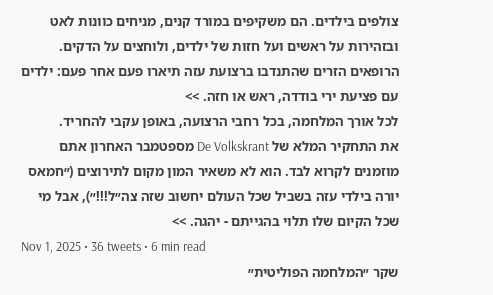צולפים בילדים. הם משקיפים במורד קנים, מניחים כוונות לאט ובזהירות על ראשים ועל חזות של ילדים, ולוחצים על הדקים.
הרופאים הזרים שהתנדבו ברצועת עזה תיארו פעם אחר פעם: ילדים עם פציעת ירי בודדה, ראש או חזה. >>
לכל אורך המלחמה, בכל רחבי הרצועה, באופן עקבי להחריד.
את התחקיר המלא של De Volkskrant מספטמבר האחרון אתם מוזמנים לקרוא לבד. הוא לא משאיר המון מקום לתירוצים (״חמאס יורה בילדי עזה בשביל שכל העולם יחשוב שזה צה״ל!!!״), אבל מי שכל הקיום שלו תלוי בהגייתם - יהגה. >>
Nov 1, 2025 • 36 tweets • 6 min read
שקר ״המלחמה הפוליטית״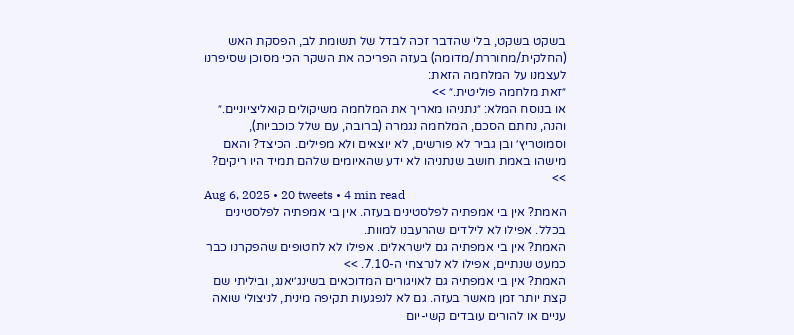בשקט בשקט, בלי שהדבר זכה לבדל של תשומת לב, הפסקת האש (החלקית/מחוררת/מדומה) בעזה הפריכה את השקר הכי מסוכן שסיפרנו לעצמנו על המלחמה הזאת:
״זאת מלחמה פוליטית.״ >>
או בנוסח המלא: ״נתניהו מאריך את המלחמה משיקולים קואליציוניים.״ והנה, נחתם הסכם, המלחמה נגמרה (ברובה, עם שלל כוכביות), וסמוטריץ׳ ובן גביר לא פורשים, לא יוצאים ולא מפילים. הכיצד? והאם מישהו באמת חושב שנתניהו לא ידע שהאיומים שלהם תמיד היו ריקים? >>
Aug 6, 2025 • 20 tweets • 4 min read
האמת? אין בי אמפתיה לפלסטינים בעזה. אין בי אמפתיה לפלסטינים בכלל. אפילו לא לילדים שהרעבנו למוות.
האמת? אין בי אמפתיה גם לישראלים. אפילו לא לחטופים שהפקרנו כבר כמעט שנתיים, אפילו לא לנרצחי ה-7.10. >>
האמת? אין בי אמפתיה גם לאויגורים המדוכאים בשינג׳יאנג, וביליתי שם קצת יותר זמן מאשר בעזה. גם לא לנפגעות תקיפה מינית, לניצולי שואה עניים או להורים עובדים קשי-יום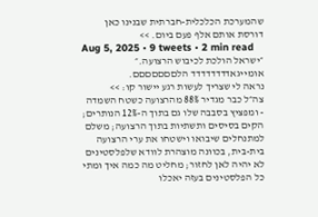שהמערכת הכלכלית-חברתית שבנינו כאן דורסת אותם אלף פעם ביום. >>
Aug 5, 2025 • 9 tweets • 2 min read
״ישראל הולכת לכיבוש הרצועה.״
אומייגאדדדדדדדד הלםםםםםםם.
נראה לי שצריך לעשות רגע יישור קו: >>
צה״ל כבר מגדיר 88% מהרצועה כשטח השמדה - ומפציץ בסבבה שלו גם בתוך ה-12% הנותרים; הקים בסיסים ותשתיות בתוך הרצועה; משלם למתנחלים שיבואו וישטחו את ערי הרצועה בית-בית, בכוונה מוצהרת לוודא שלפלסטינים לא יהיה לאן לחזור; מחליט מה כמה איך ומתי כל הפלסטינים בעזה יאכלו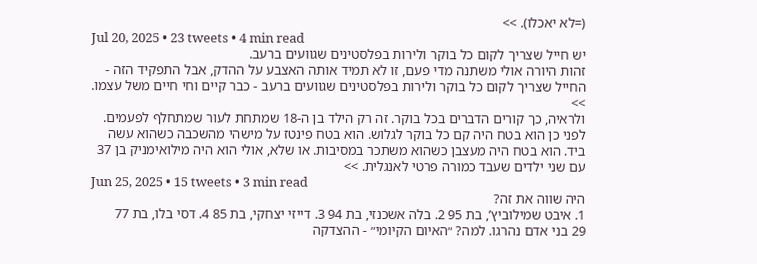(=לא יאכלו). >>
Jul 20, 2025 • 23 tweets • 4 min read
יש חייל שצריך לקום כל בוקר ולירות בפלסטינים שגוועים ברעב.
זהות היורה אולי משתנה מדי פעם, זו לא תמיד אותה האצבע על ההדק, אבל התפקיד הזה - החייל שצריך לקום כל בוקר ולירות בפלסטינים שגוועים ברעב - כבר קיים וחי חיים משל עצמו. >>
ולראיה, כך קורים הדברים בכל בוקר. זה רק הילד בן ה-18 שמתחת לעור שמתחלף לפעמים.
לפני כן הוא בטח היה קם כל בוקר לגלוש. הוא בטח פינטז על מישהי מהשכבה כשהוא עשה ביד. הוא בטח היה מעצבן כשהוא משתכר במסיבות. או שלא, אולי הוא היה מילואימניק בן 37 עם שני ילדים שעבד כמורה פרטי לאנגלית. >>
Jun 25, 2025 • 15 tweets • 3 min read
היה שווה את זה?
1. איבט שמילוביץ’, בת 95 2. בלה אשכנזי, בת 94 3. דייזי יצחקי, בת 85 4. דסי בלו, בת 77
29 בני אדם נהרגו. למה? ״האיום הקיומי״ - ההצדקה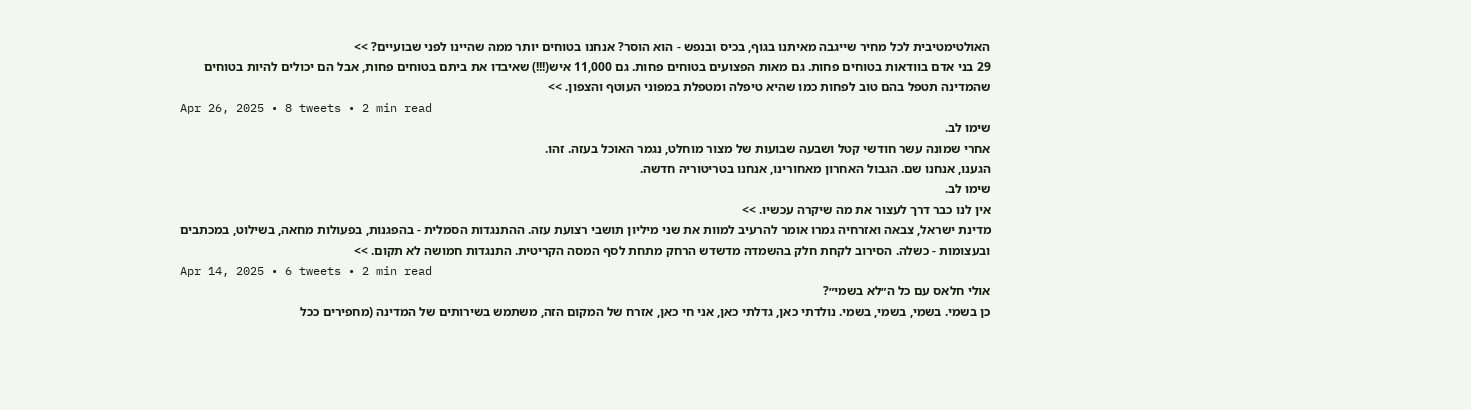האולטימטיבית לכל מחיר שייגבה מאיתנו בגוף, בכיס ובנפש - הוא הוסר? אנחנו בטוחים יותר ממה שהיינו לפני שבועיים? >>
29 בני אדם בוודאות בטוחים פחות. גם מאות הפצועים בטוחים פחות. גם 11,000 איש(!!!) שאיבדו את ביתם בטוחים פחות, אבל הם יכולים להיות בטוחים שהמדינה תטפל בהם טוב לפחות כמו שהיא טיפלה ומטפלת במפוני העוטף והצפון. >>
Apr 26, 2025 • 8 tweets • 2 min read
שימו לב.
אחרי שמונה עשר חודשי קטל ושבעה שבועות של מצור מוחלט, נגמר האוכל בעזה. זהו.
הגענו, אנחנו שם. הגבול האחרון מאחורינו, אנחנו בטריטוריה חדשה.
שימו לב.
אין לנו כבר דרך לעצור את מה שיקרה עכשיו. >>
מדינת ישראל, צבאה ואזרחיה גמרו אומר להרעיב למוות את שני מיליון תושבי רצועת עזה. ההתנגדות הסמלית - בהפגנות, בפעולות מחאה, בשילוט, במכתבים ובעצומות - כשלה. הסירוב לקחת חלק בהשמדה מדשדש הרחק מתחת לסף המסה הקריטית. התנגדות חמושה לא תקום. >>
Apr 14, 2025 • 6 tweets • 2 min read
אולי חלאס עם כל ה״לא בשמי״?
כן בשמי. בשמי, בשמי, בשמי. נולדתי כאן, גדלתי כאן, אני חי כאן, אזרח של המקום הזה, משתמש בשירותים של המדינה (מחפירים ככל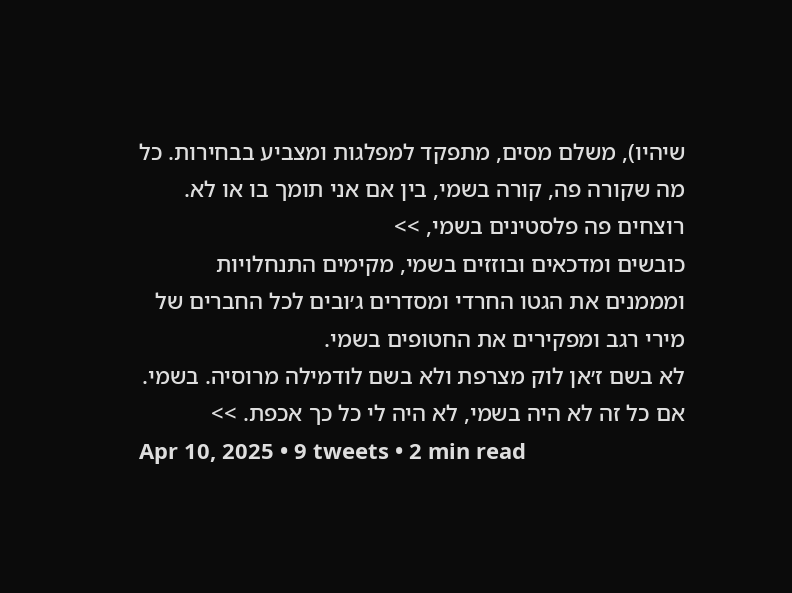שיהיו), משלם מסים, מתפקד למפלגות ומצביע בבחירות. כל מה שקורה פה, קורה בשמי, בין אם אני תומך בו או לא. רוצחים פה פלסטינים בשמי, >>
כובשים ומדכאים ובוזזים בשמי, מקימים התנחלויות ומממנים את הגטו החרדי ומסדרים ג׳ובים לכל החברים של מירי רגב ומפקירים את החטופים בשמי.
לא בשם ז׳אן לוק מצרפת ולא בשם לודמילה מרוסיה. בשמי.
אם כל זה לא היה בשמי, לא היה לי כל כך אכפת. >>
Apr 10, 2025 • 9 tweets • 2 min read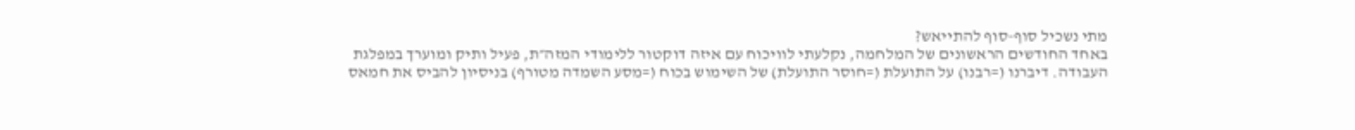מתי נשכיל סוף-סוף להתייאש?
באחד החודשים הראשונים של המלחמה, נקלעתי לוויכוח עם איזה דוקטור ללימודי המזה״ת, פעיל ותיק ומוערך במפלגת העבודה. דיברנו (=רבנו) על התועלת (=חוסר התועלת) של השימוש בכוח (=מסע השמדה מטורף) בניסיון להביס את חמאס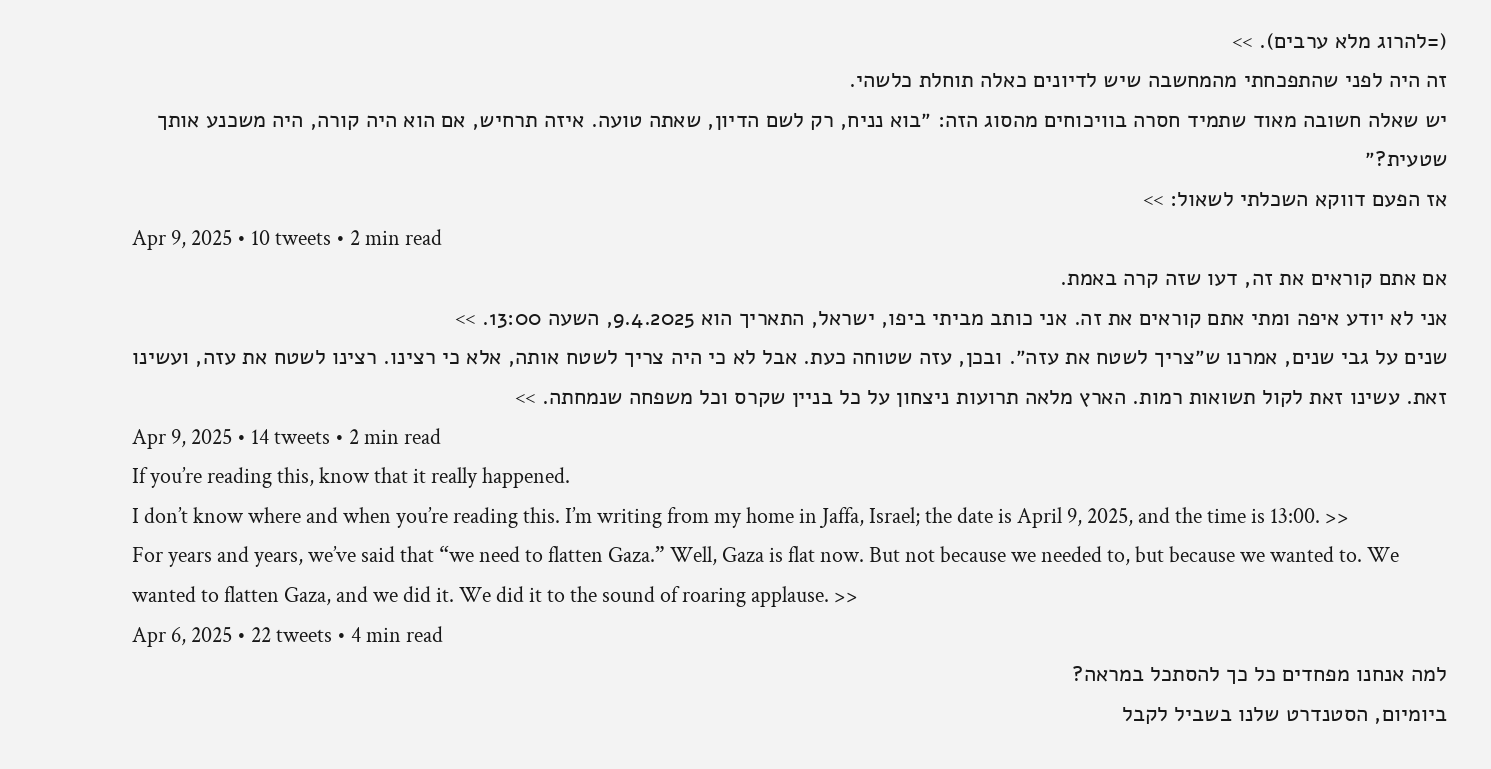(=להרוג מלא ערבים). >>
זה היה לפני שהתפכחתי מהמחשבה שיש לדיונים כאלה תוחלת כלשהי.
יש שאלה חשובה מאוד שתמיד חסרה בוויכוחים מהסוג הזה: ״בוא נניח, רק לשם הדיון, שאתה טועה. איזה תרחיש, אם הוא היה קורה, היה משכנע אותך שטעית?״
אז הפעם דווקא השכלתי לשאול: >>
Apr 9, 2025 • 10 tweets • 2 min read
אם אתם קוראים את זה, דעו שזה קרה באמת.
אני לא יודע איפה ומתי אתם קוראים את זה. אני כותב מביתי ביפו, ישראל, התאריך הוא 9.4.2025, השעה 13:00. >>
שנים על גבי שנים, אמרנו ש״צריך לשטח את עזה״. ובכן, עזה שטוחה כעת. אבל לא כי היה צריך לשטח אותה, אלא כי רצינו. רצינו לשטח את עזה, ועשינו זאת. עשינו זאת לקול תשואות רמות. הארץ מלאה תרועות ניצחון על כל בניין שקרס וכל משפחה שנמחתה. >>
Apr 9, 2025 • 14 tweets • 2 min read
If you’re reading this, know that it really happened.
I don’t know where and when you’re reading this. I’m writing from my home in Jaffa, Israel; the date is April 9, 2025, and the time is 13:00. >>
For years and years, we’ve said that “we need to flatten Gaza.” Well, Gaza is flat now. But not because we needed to, but because we wanted to. We wanted to flatten Gaza, and we did it. We did it to the sound of roaring applause. >>
Apr 6, 2025 • 22 tweets • 4 min read
למה אנחנו מפחדים כל כך להסתכל במראה?
ביומיום, הסטנדרט שלנו בשביל לקבל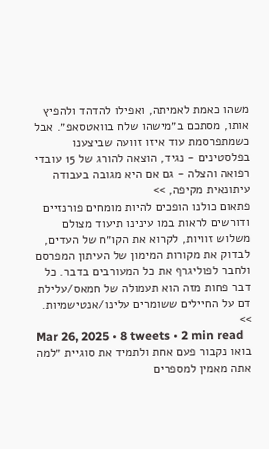משהו כאמת לאמיתה, ואפילו להדהד ולהפיץ אותו, מסתכם ב״מישהו שלח בוואטסאפ״. אבל כשמתפרסמת עוד איזו זוועה שביצענו בפלסטינים - נגיד, הוצאה להורג של 15 עובדי רפואה והצלה - גם אם היא מגובה בעבודה עיתונאית מקיפה, >>
פתאום כולנו הופכים להיות מומחים פורנזיים ודורשים לראות במו עינינו תיעוד מצולם משלוש זוויות, לקרוא את הקו״ח של העדים, לבדוק את מקורות המימון של העיתון המפרסם ולחבר לפוליגרף את כל המעורבים בדבר. כל דבר פחות מזה הוא תעמולה של חמאס/עלילת דם על החיילים ששומרים עלינו/אנטישמיות. >>
Mar 26, 2025 • 8 tweets • 2 min read
בואו נקבור פעם אחת ולתמיד את סוגיית ״למה אתה מאמין למספרים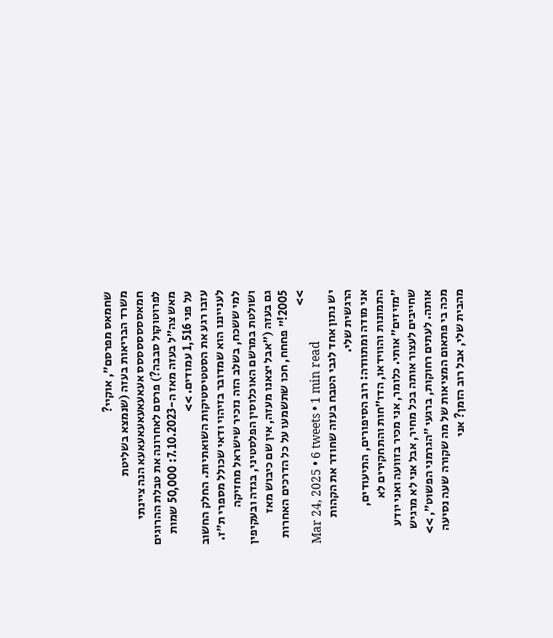שחמאס מפרסם״, אוקיי?
משרד הבריאות בעזה (שנמצא בשליטת חמאסססססססס אעאעאעאעאעאעא הנה ציינתי לפרוטוקול סבבה?) פרסם לאחרונה את טבלת ההרוגים מאש צה״ל בעזה מאז ה-7.10.2023: 50,000 שמות על פני 1,516 עמודים. >>
עזבו רגע את הסטטיסטיקות השואתיות. החלק החשוב לענייננו הוא שמדובר בזיהוי ודאי שכולל מספרי ת״ז. למי ששכח, בשלב הזה נזכיר שישראל מחזיקה ושולטת במרשם האוכלוסין הפלסטיני, בגדה ובעקיפין גם בעזה (״אבל יצאנו מעזה, אין שם כיבוש מאז 2005!״ פחחח, חכו שתשמעו על כל הדרכים האחרות >>
Mar 24, 2025 • 6 tweets • 1 min read
יש נתון אחד לגבי הטבח בעזה שחודר את הקהות הרגשית שלי.
אני מודה ומתוודה: רוב הסיפורים, התיעודים, התמונות והווידאו, הדו״חות והתחקירים לא ״מזיזים״ אותי. כלומר, אני מכיר בזוועה ואני יודע שחייבים לעצור אותה בכל מחיר, אבל אני לא מרגיש אותה. לעתים רחוקות, ברגעי ״הגרמני הפשוט״, >>
מכה בי פתאום המציאות של מה שקורה שעה נסיעה מהבית שלי, אבל רוב הזמן? אני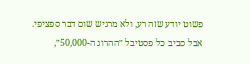פשוט יודע שזה רע, ולא מרגיש שום דבר ספציפי.
אבל סביב כל פסטיבל ״ההרוג ה-50,000״,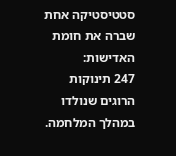סטטיסטיקה אחת שברה את חומת האדישות:
247 תינוקות הרוגים שנולדו במהלך המלחמה.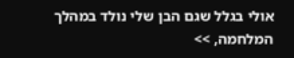אולי בגלל שגם הבן שלי נולד במהלך המלחמה, >>